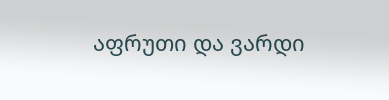აფრუთი და ვარდი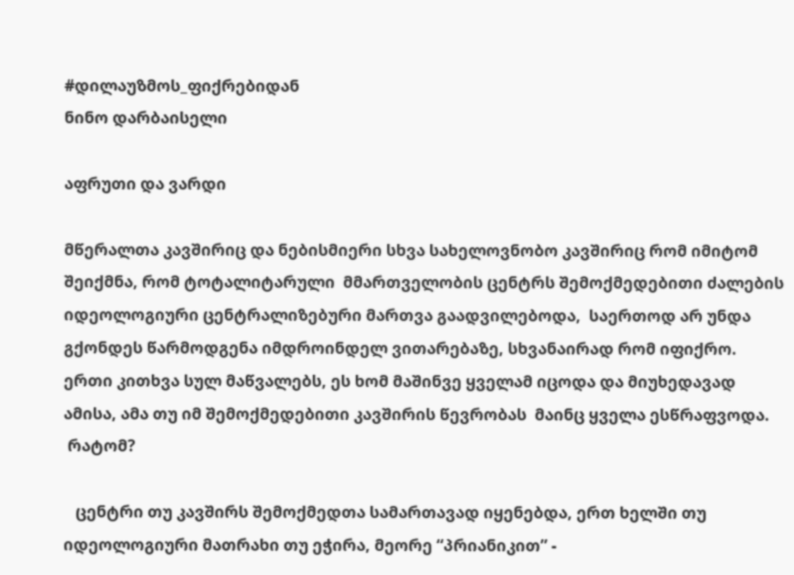#დილაუზმოს_ფიქრებიდან
ნინო დარბაისელი

აფრუთი და ვარდი

მწერალთა კავშირიც და ნებისმიერი სხვა სახელოვნობო კავშირიც რომ იმიტომ შეიქმნა, რომ ტოტალიტარული  მმართველობის ცენტრს შემოქმედებითი ძალების იდეოლოგიური ცენტრალიზებური მართვა გაადვილებოდა,  საერთოდ არ უნდა გქონდეს წარმოდგენა იმდროინდელ ვითარებაზე, სხვანაირად რომ იფიქრო.
ერთი კითხვა სულ მაწვალებს, ეს ხომ მაშინვე ყველამ იცოდა და მიუხედავად ამისა, ამა თუ იმ შემოქმედებითი კავშირის წევრობას  მაინც ყველა ესწრაფვოდა.
 რატომ?

   ცენტრი თუ კავშირს შემოქმედთა სამართავად იყენებდა, ერთ ხელში თუ იდეოლოგიური მათრახი თუ ეჭირა, მეორე “პრიანიკით” -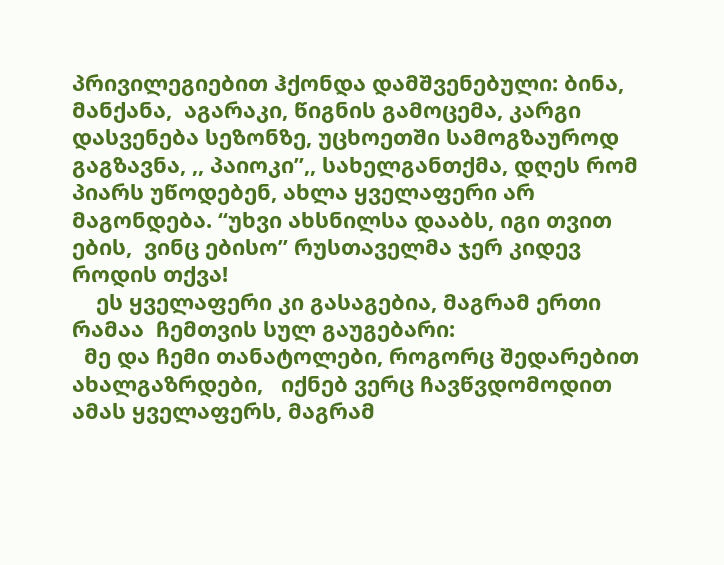პრივილეგიებით ჰქონდა დამშვენებული: ბინა, მანქანა,  აგარაკი, წიგნის გამოცემა, კარგი დასვენება სეზონზე, უცხოეთში სამოგზაუროდ გაგზავნა, ,, პაიოკი”,, სახელგანთქმა, დღეს რომ პიარს უწოდებენ, ახლა ყველაფერი არ მაგონდება. “უხვი ახსნილსა დააბს, იგი თვით ების,  ვინც ებისო” რუსთაველმა ჯერ კიდევ როდის თქვა!
    ეს ყველაფერი კი გასაგებია, მაგრამ ერთი რამაა  ჩემთვის სულ გაუგებარი:
  მე და ჩემი თანატოლები, როგორც შედარებით ახალგაზრდები,   იქნებ ვერც ჩავწვდომოდით ამას ყველაფერს, მაგრამ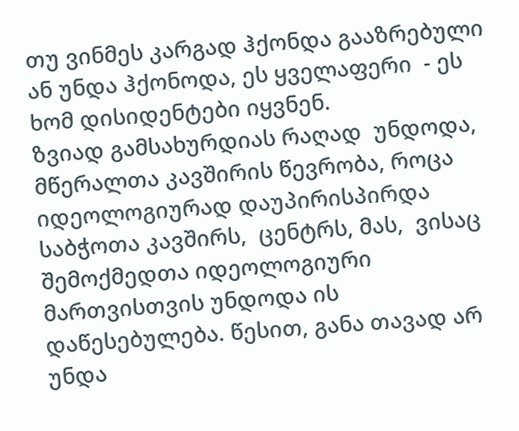თუ ვინმეს კარგად ჰქონდა გააზრებული ან უნდა ჰქონოდა, ეს ყველაფერი  - ეს ხომ დისიდენტები იყვნენ.
ზვიად გამსახურდიას რაღად  უნდოდა, მწერალთა კავშირის წევრობა, როცა იდეოლოგიურად დაუპირისპირდა საბჭოთა კავშირს,  ცენტრს, მას,  ვისაც შემოქმედთა იდეოლოგიური მართვისთვის უნდოდა ის დაწესებულება. წესით, განა თავად არ უნდა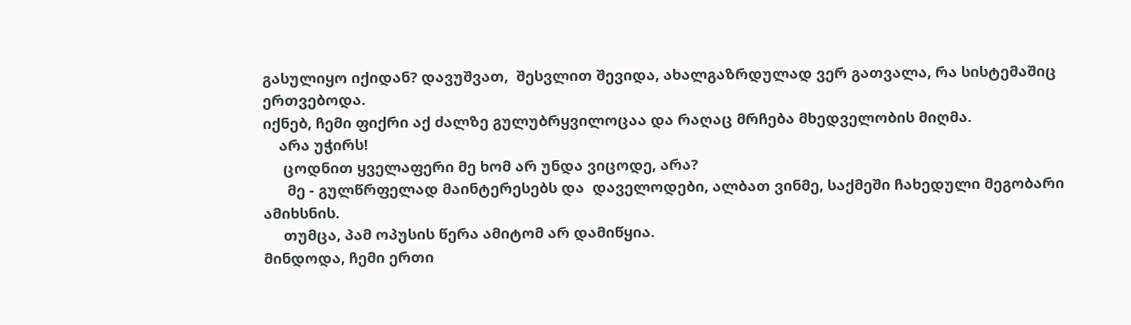გასულიყო იქიდან? დავუშვათ,  შესვლით შევიდა, ახალგაზრდულად ვერ გათვალა, რა სისტემაშიც ერთვებოდა.
იქნებ, ჩემი ფიქრი აქ ძალზე გულუბრყვილოცაა და რაღაც მრჩება მხედველობის მიღმა.
    არა უჭირს!
     ცოდნით ყველაფერი მე ხომ არ უნდა ვიცოდე, არა?
      მე - გულწრფელად მაინტერესებს და  დაველოდები, ალბათ ვინმე, საქმეში ჩახედული მეგობარი ამიხსნის.
     თუმცა, პამ ოპუსის წერა ამიტომ არ დამიწყია.
მინდოდა, ჩემი ერთი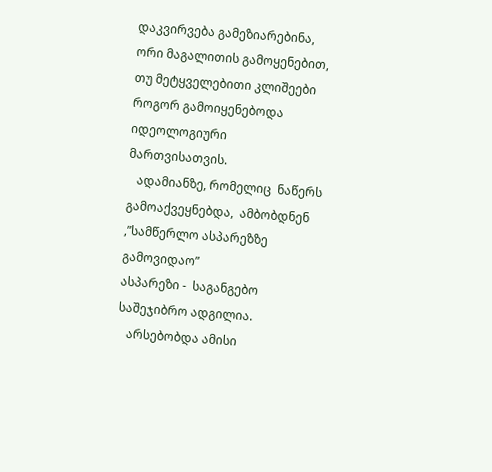დაკვირვება გამეზიარებინა,  ორი მაგალითის გამოყენებით, თუ მეტყველებითი კლიშეები როგორ გამოიყენებოდა იდეოლოგიური მართვისათვის.
   ადამიანზე, რომელიც  ნაწერს გამოაქვეყნებდა,  ამბობდნენ ,”სამწერლო ასპარეზზე გამოვიდაო”
ასპარეზი -  საგანგებო საშეჯიბრო ადგილია.
   არსებობდა ამისი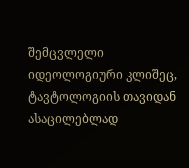შემცვლელი  იდეოლოგიური კლიშეც, ტავტოლოგიის თავიდან ასაცილებლად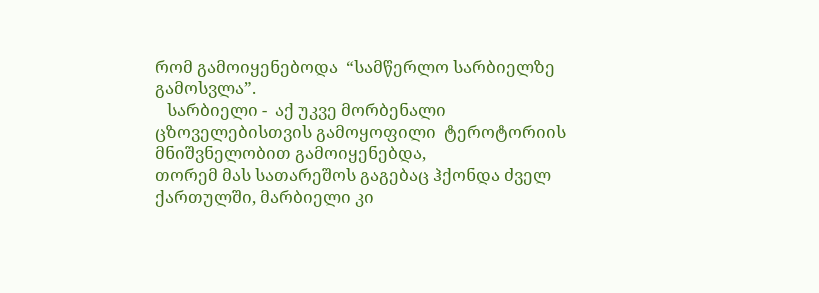რომ გამოიყენებოდა  “სამწერლო სარბიელზე გამოსვლა”.
   სარბიელი -  აქ უკვე მორბენალი ცზოველებისთვის გამოყოფილი  ტეროტორიის მნიშვნელობით გამოიყენებდა,
თორემ მას სათარეშოს გაგებაც ჰქონდა ძველ ქართულში, მარბიელი კი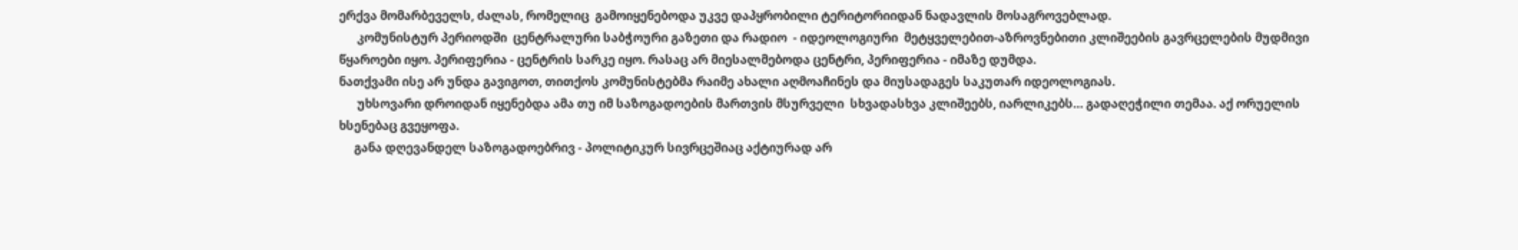ერქვა მომარბეველს, ძალას, რომელიც  გამოიყენებოდა უკვე დაპყრობილი ტერიტორიიდან ნადავლის მოსაგროვებლად.
      კომუნისტურ პერიოდში  ცენტრალური საბჭოური გაზეთი და რადიო  - იდეოლოგიური  მეტყველებით-აზროვნებითი კლიშეების გავრცელების მუდმივი წყაროები იყო. პერიფერია - ცენტრის სარკე იყო. რასაც არ მიესალმებოდა ცენტრი, პერიფერია - იმაზე დუმდა.
ნათქვამი ისე არ უნდა გავიგოთ, თითქოს კომუნისტებმა რაიმე ახალი აღმოაჩინეს და მიუსადაგეს საკუთარ იდეოლოგიას.
      უხსოვარი დროიდან იყენებდა ამა თუ იმ საზოგადოების მართვის მსურველი  სხვადასხვა კლიშეებს, იარლიკებს… გადაღეჭილი თემაა. აქ ორუელის ხსენებაც გვეყოფა.
     განა დღევანდელ საზოგადოებრივ - პოლიტიკურ სივრცეშიაც აქტიურად არ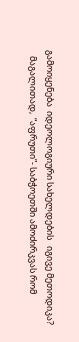გამოიყენება  იდეოლოგიური სახელდების   იგივე მეთოდიკა?
   მაგალითად,  “აფრუთი”- საბჭოეთში ამოძირკვას რომ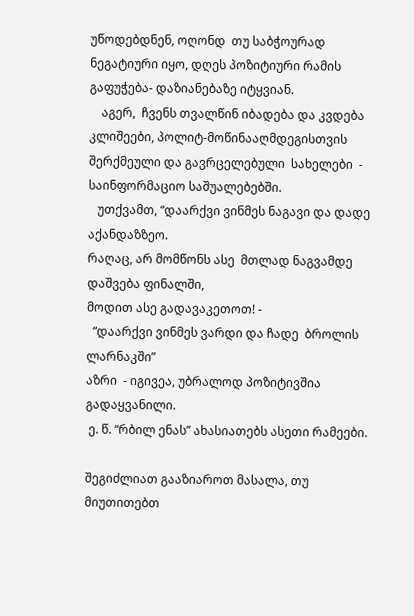უწოდებდნენ, ოღონდ  თუ საბჭოურად ნეგატიური იყო, დღეს პოზიტიური რამის გაფუჭება- დაზიანებაზე იტყვიან.
    აგერ,  ჩვენს თვალწინ იბადება და კვდება კლიშეები, პოლიტ-მოწინააღმდეგისთვის შერქმეული და გავრცელებული  სახელები  - საინფორმაციო საშუალებებში.
   უთქვამთ, “დაარქვი ვინმეს ნაგავი და დადე აქანდაზზეო.
რაღაც, არ მომწონს ასე  მთლად ნაგვამდე დაშვება ფინალში,
მოდით ასე გადავაკეთოთ! -
  “დაარქვი ვინმეს ვარდი და ჩადე  ბროლის ლარნაკში”
აზრი  - იგივეა, უბრალოდ პოზიტივშია გადაყვანილი.
 ე. წ. “რბილ ენას” ახასიათებს ასეთი რამეები.

შეგიძლიათ გააზიაროთ მასალა, თუ მიუთითებთ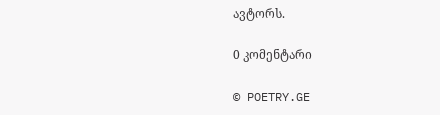ავტორს.

0 კომენტარი

© POETRY.GE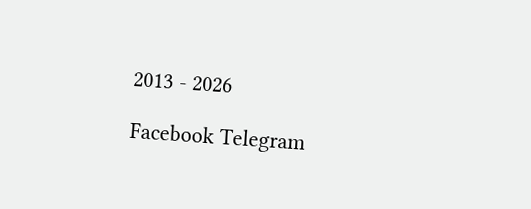2013 - 2026

Facebook Telegram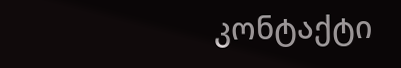კონტაქტი